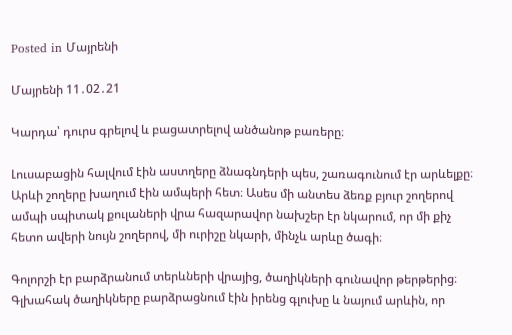Posted in Մայրենի

Մայրենի 11․02․21

Կարդա՝ դուրս գրելով և բացատրելով անծանոթ բառերը։

Լուսաբացին հալվում էին աստղերը ձնագնդերի պես, շառագունում էր արևելքը։ Արևի շողերը խաղում էին ամպերի հետ։ Ասես մի անտես ձեռք բյուր շողերով ամպի սպիտակ քուլաների վրա հազարավոր նախշեր էր նկարում, որ մի քիչ հետո ավերի նույն շողերով, մի ուրիշը նկարի, մինչև արևը ծագի։

Գոլորշի էր բարձրանում տերևների վրայից, ծաղիկների գունավոր թերթերից։ Գլխահակ ծաղիկները բարձրացնում էին իրենց գլուխը և նայում արևին, որ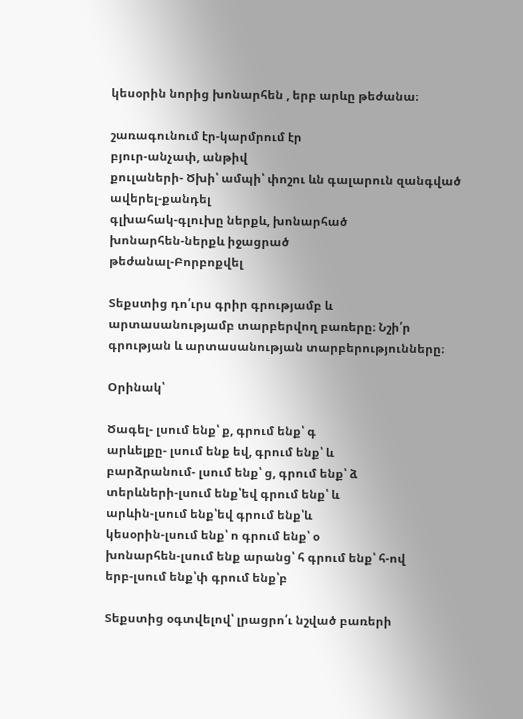կեսօրին նորից խոնարհեն , երբ արևը թեժանա։

շառագունում էր-կարմրում էր
բյուր-անչափ, անթիվ
քուլաների- Ծխի՝ ամպի՝ փոշու ևն գալարուն զանգված
ավերել-քանդել
գլխահակ-գլուխը ներքև, խոնարհած
խոնարհեն-ներքև իջացրած
թեժանալ-Բորբոքվել

Տեքստից դո՛ւրս գրիր գրությամբ և արտասանությամբ տարբերվող բառերը։ Նշի՛ր գրության և արտասանության տարբերությունները։

Օրինակ՝

Ծագել- լսում ենք՝ ք, գրում ենք՝ գ
արևելքը- լսում ենք եվ, գրում ենք՝ և
բարձրանում- լսում ենք՝ ց, գրում ենք՝ ձ
տերևների-լսում ենք՝եվ գրում ենք՝ և
արևին-լսում ենք՝եվ գրում ենք՝և
կեսօրին-լսում ենք՝ ո գրում ենք՝ օ
խոնարհեն-լսում ենք արանց՝ հ գրում ենք՝ հ-ով
երբ-լսում ենք՝փ գրում ենք՝բ

Տեքստից օգտվելով՝ լրացրո՛ւ նշված բառերի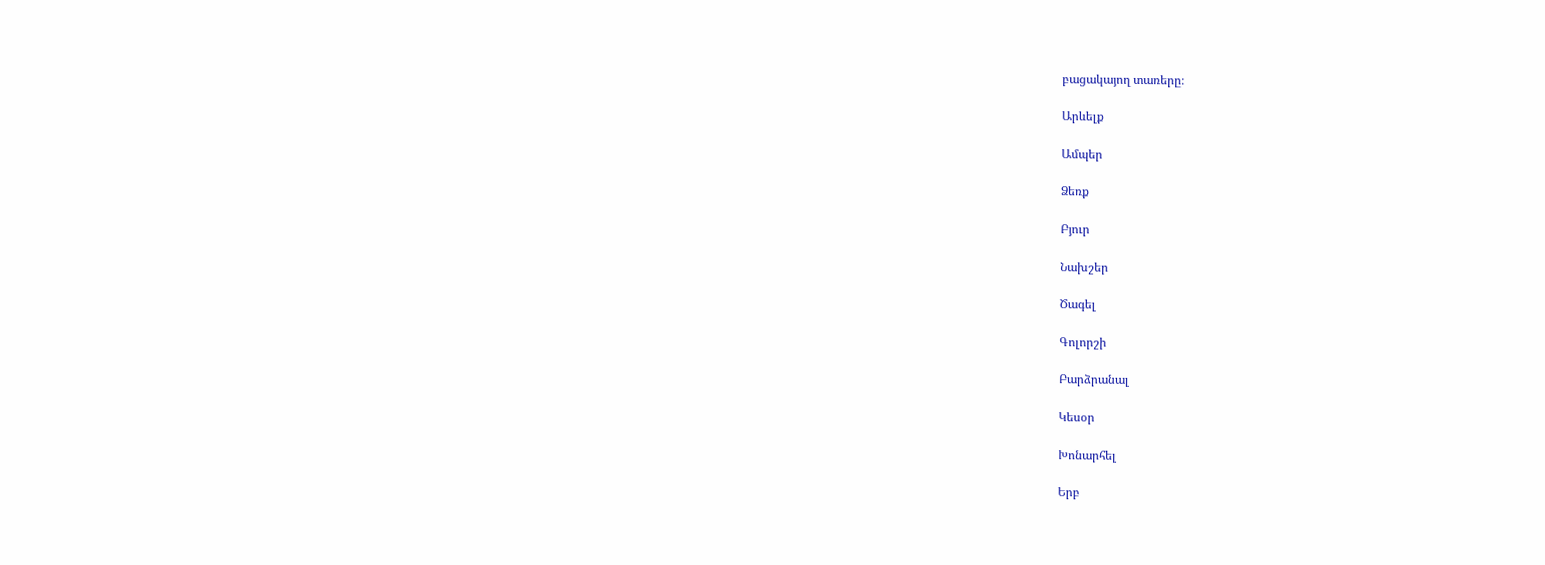բացակայող տառերը։

Արևելք

Ամպեր

Ձեռք

Բյուր

Նախշեր

Ծագել

Գոլորշի

Բարձրանալ

Կեսօր

Խոնարհել

Երբ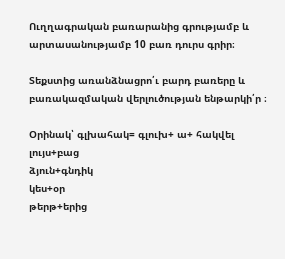Ուղղագրական բառարանից գրությամբ և արտասանությամբ 10 բառ դուրս գրիր։

Տեքստից առանձնացրո՛ւ բարդ բառերը և բառակազմական վերլուծության ենթարկի՛ր ։

Օրինակ՝ գլխահակ= գլուխ+ ա+ հակվել
լույս+բաց
ձյուն+գնդիկ
կես+օր
թերթ+երից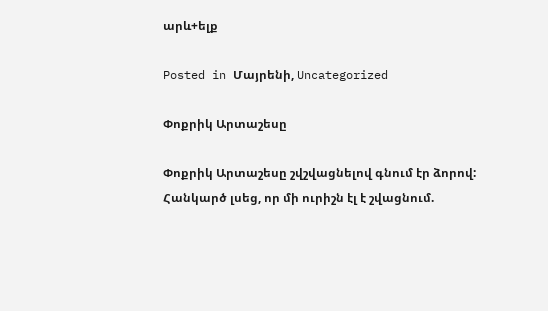արև+ելք

Posted in Մայրենի, Uncategorized

Փոքրիկ Արտաշեսը

Փոքրիկ Արտաշեսը շվշվացնելով գնում էր ձորով: Հանկարծ լսեց, որ մի ուրիշն էլ է շվացնում.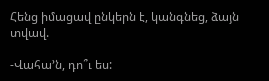Հենց իմացավ ընկերն է, կանգնեց, ձայն տվավ.

-Վահա’ն, դո՞ւ ես: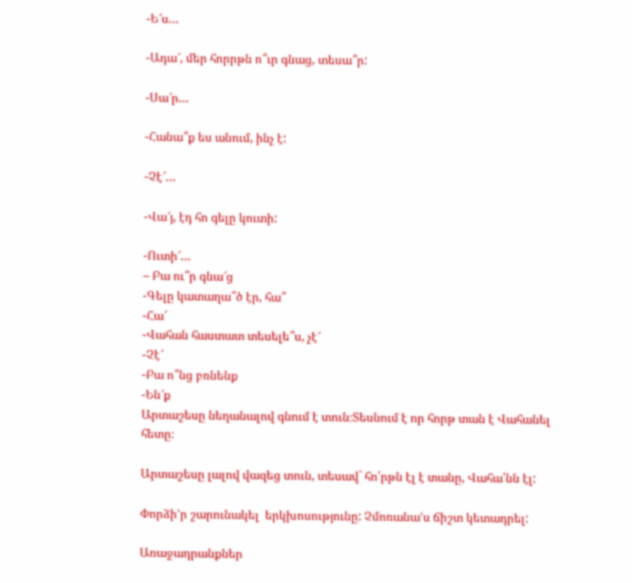-Ե՜ս…

-Ադա՜, մեր հորրթն ո՞ւր գնաց, տեսա՞ր:

-Սա՜ր…

-Հանա՞ք ես անում, ինչ է:

-Չէ՜…

-Վա՜յ, էդ հո գելը կուտի:

-Ուտի՜…
– Բա ու՞ր գնա՜ց
-Գելը կատաղա՞ծ էր, հա՞
-Հա՜
-Վահան հաստատ տեսելե՞ս, չէ՜
-Չէ՜
-Բա ո՞նց բռնենք
-Են՜ք
Արտաշեսը նեղանալով գնում է տուն։Տեսնում է որ հորթ տան է Վահանել հետը։

Արտաշեսը լալով վազեց տուն, տեսավ` հո՛րթն էլ է տանը, Վահա՛նն էլ:

Փորձի’ր շարունակել  երկխոսությունը: Չմոռանա’ս ճիշտ կետադրել:

Առաջադրանքներ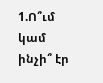1.Ո՞ւմ կամ ինչի՞ էր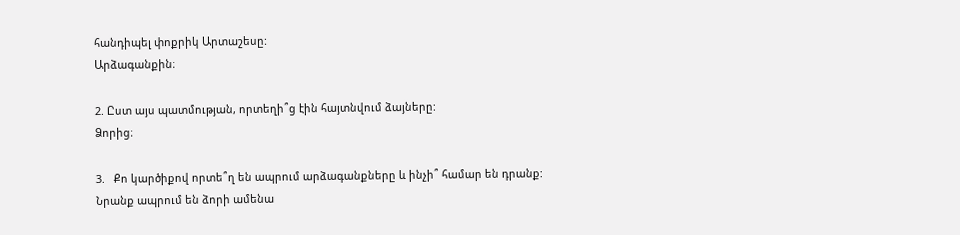հանդիպել փոքրիկ Արտաշեսը:
Արձագանքին։

2. Ըստ այս պատմության, որտեղի՞ց էին հայտնվում ձայները:
Ձորից։

3.   Քո կարծիքով որտե՞ղ են ապրում արձագանքները և ինչի՞ համար են դրանք:
Նրանք ապրում են ձորի ամենա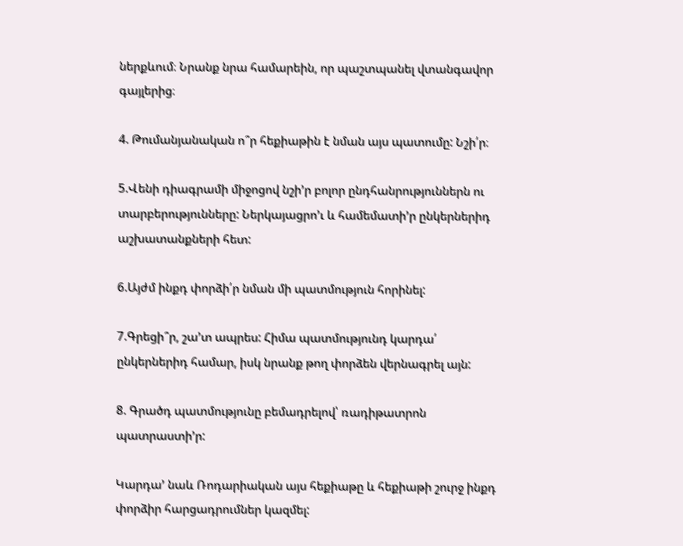ներքևում։ Նրանք նրա համարեին, որ պաշտպանել վտանգավոր գայլերից։

4. Թումանյանական ո՞ր հեքիաթին է նման այս պատումը: Նշի՛ր։

5.Վենի դիագրամի միջոցով նշի’ր բոլոր ընդհանրություններն ու տարբերությունները: Ներկայացրո’ւ և համեմատի’ր ընկերներիդ աշխատանքների հետ:

6.Այժմ ինքդ փորձի՛ր նման մի պատմություն հորինել:

7.Գրեցի՞ր, շա’տ ապրես: Հիմա պատմությունդ կարդա՛  ընկերներիդ համար, իսկ նրանք թող փորձեն վերնագրել այն:

8. Գրածդ պատմությունը բեմադրելով՝ ռադիթատրոն պատրաստի’ր:

Կարդա’ նաև Ռոդարիական այս հեքիաթը և հեքիաթի շուրջ ինքդ փորձիր հարցադրումներ կազմել: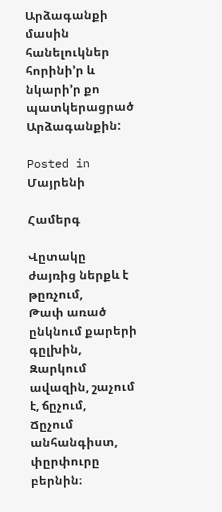Արձագանքի մասին  հանելուկներ հորինի’ր և նկարի’ր քո պատկերացրած Արձագանքին:

Posted in Մայրենի

Համերգ

Վըտակը ժայռից ներքև է թըռչում,
Թափ առած ընկնում քարերի գըլխին,
Զարկում ավազին, շաչում է, ճըչում,
Ճըչում անհանգիստ, փըրփուրը բերնին։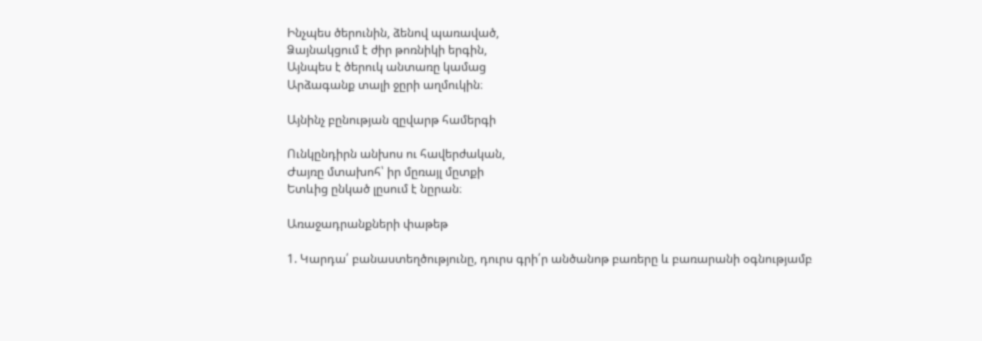Ինչպես ծերունին, ձենով պառաված,
Ձայնակցում է ժիր թոռնիկի երգին,
Այնպես է ծերուկ անտառը կամաց
Արձագանք տալի ջըրի աղմուկին։

Այնինչ բընության զըվարթ համերգի

Ունկընդիրն անխոս ու հավերժական,
Ժայռը մտախոհ՝ իր մըռայլ մըտքի
Ետևից ընկած լըսում է նըրան։

Առաջադրանքների փաթեթ

1. Կարդա՛ բանաստեղծությունը, դուրս գրի՛ր անծանոթ բառերը և բառարանի օգնությամբ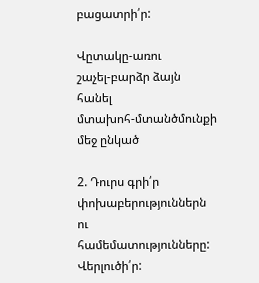բացատրի՛ր:

Վըտակը-առու
շաչել-բարձր ձայն հանել
մտախոհ-մտանծմունքի մեջ ընկած

2. Դուրս գրի՛ր փոխաբերություններն ու համեմատությունները: Վերլուծի՛ր: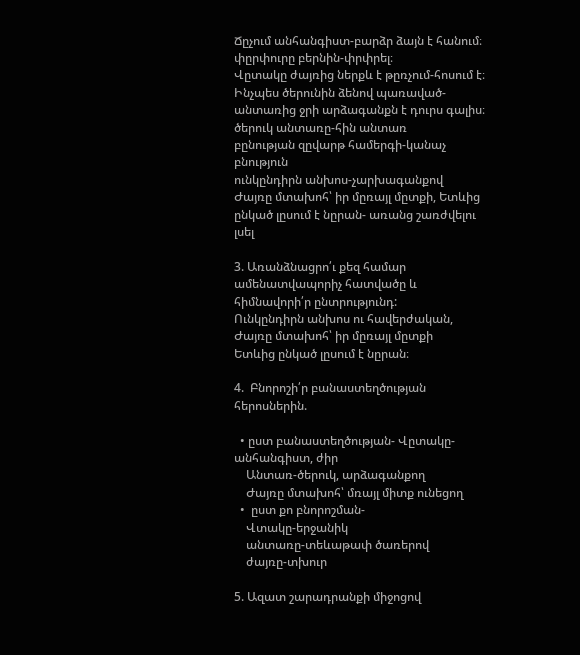Ճըչում անհանգիստ-բարձր ձայն է հանում։
փըրփուրը բերնին-փրփրել։
Վըտակը ժայռից ներքև է թըռչում-հոսում է։
Ինչպես ծերունին ձենով պառաված-անտառից ջրի արձագանքն է դուրս գալիս։
ծերուկ անտառը-հին անտառ
բընության զըվարթ համերգի-կանաչ բնություն
ունկընդիրն անխոս-չարխագանքով
Ժայռը մտախոհ՝ իր մըռայլ մըտքի, Ետևից ընկած լըսում է նըրան- առանց շառժվելու լսել

3. Առանձնացրո՛ւ քեզ համար ամենատվապորիչ հատվածը և հիմնավորի՛ր ընտրությունդ:
Ունկընդիրն անխոս ու հավերժական,
Ժայռը մտախոհ՝ իր մըռայլ մըտքի
Ետևից ընկած լըսում է նըրան։

4.  Բնորոշի՛ր բանաստեղծության հերոսներին.

  • ըստ բանաստեղծության- Վըտակը-անհանգիստ, ժիր
    Անտառ-ծերուկ, արձագանքող
    Ժայռը մտախոհ՝ մռայլ միտք ունեցող
  •  ըստ քո բնորոշման-
    Վտակը-երջանիկ
    անտառը-տեևաթափ ծառերով
    ժայռը-տխուր

5. Ազատ շարադրանքի միջոցով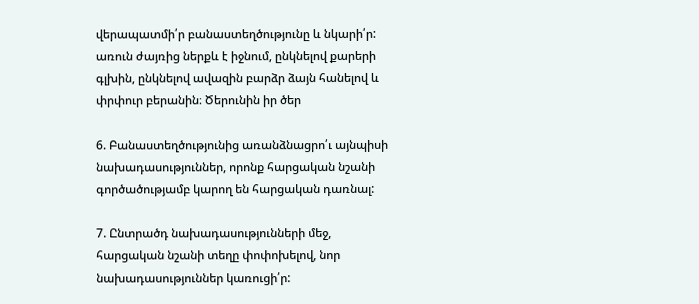վերապատմի՛ր բանաստեղծությունը և նկարի՛ր:
առուն ժայռից ներքև է իջնում, ընկնելով քարերի գլխին, ընկնելով ավազին բարձր ձայն հանելով և փրփուր բերանին։ Ծերունին իր ծեր

6. Բանաստեղծությունից առանձնացրո՛ւ այնպիսի նախադասություններ, որոնք հարցական նշանի գործածությամբ կարող են հարցական դառնալ:

7. Ընտրածդ նախադասությունների մեջ, հարցական նշանի տեղը փոփոխելով, նոր նախադասություններ կառուցի՛ր: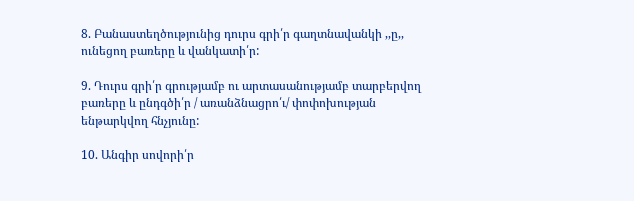8. Բանաստեղծությունից դուրս գրի՛ր գաղտնավանկի ,,ը,, ունեցող բառերը և վանկատի՛ր:

9. Դուրս գրի՛ր գրությամբ ու արտասանությամբ տարբերվող բառերը և ընդգծի՛ր / առանձնացրո՛ւ/ փոփոխության ենթարկվող հնչյունը:

10. Անգիր սովորի՛ր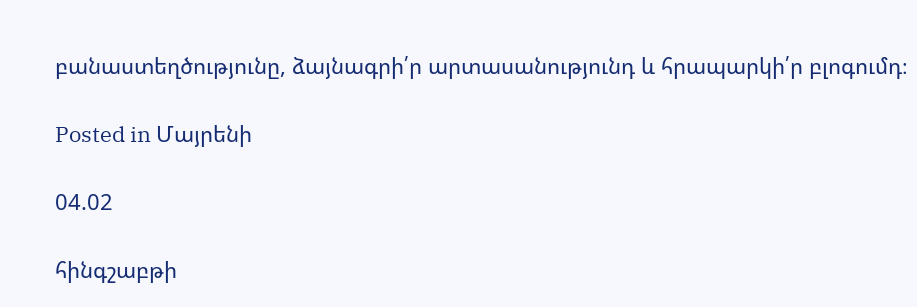բանաստեղծությունը, ձայնագրի՛ր արտասանությունդ և հրապարկի՛ր բլոգումդ։

Posted in Մայրենի

04.02

հինգշաբթի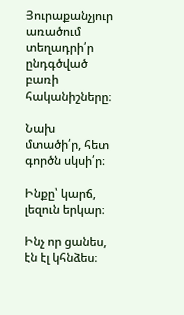Յուրաքանչյուր առածում տեղադրի՛ր ընդգծված բառի հականիշները։

Նախ մտածի՛ր, հետ գործն սկսի՛ր։

Ինքը՝ կարճ, լեզուն երկար։

Ինչ որ ցանես, էն էլ կհնձես։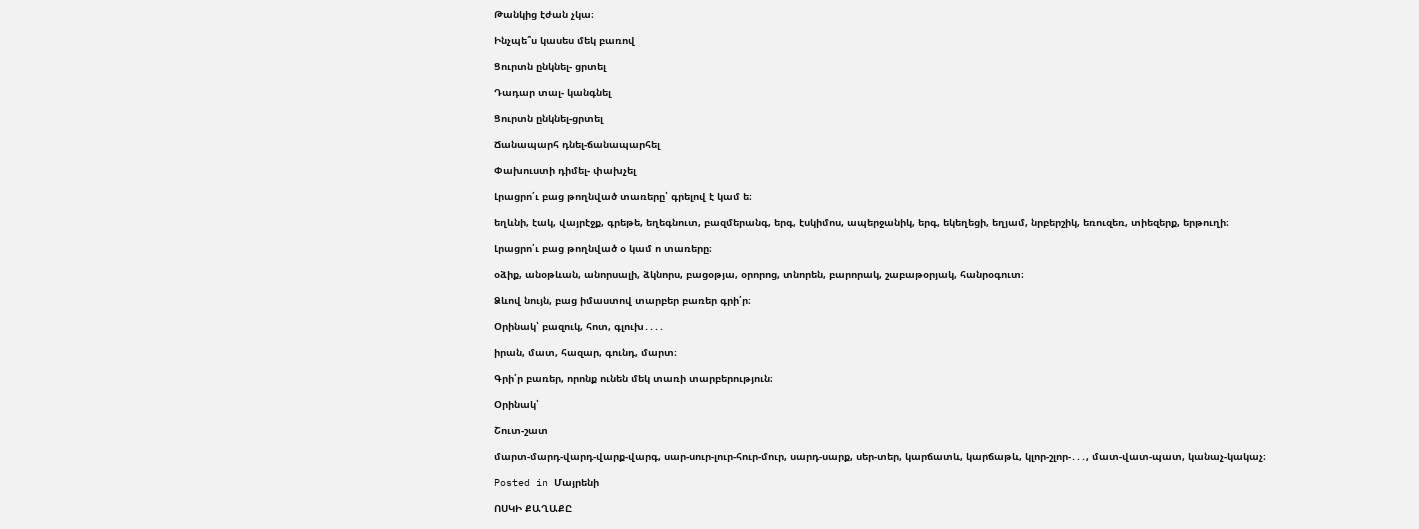Թանկից էժան չկա։

Ինչպե՞ս կասես մեկ բառով

Ցուրտն ընկնել- ցրտել

Դադար տալ- կանգնել

Ցուրտն ընկնել-ցրտել

Ճանապարհ դնել-ճանապարհել

Փախուստի դիմել- փախչել

Լրացրո՛ւ բաց թողնված տառերը՝ գրելով է կամ ե։

եղևնի, էակ, վայրէջք, գրեթե, եղեգնուտ, բազմերանգ, երգ, էսկիմոս, ապերջանիկ, երգ, եկեղեցի, եղյամ, նրբերշիկ, եռուզեռ, տիեզերք, երթուղի։

Լրացրո՛ւ բաց թողնված օ կամ ո տառերը։

օձիք, անօթևան, անորսալի, ձկնորս, բացօթյա, օրորոց, տնորեն, բարորակ, շաբաթօրյակ, հանրօգուտ։

Ձևով նույն, բաց իմաստով տարբեր բառեր գրի՛ր։

Օրինակ՝ բազուկ, հոտ, գլուխ․․․․

իրան, մատ, հազար, գունդ, մարտ։

Գրի՛ր բառեր, որոնք ունեն մեկ տառի տարբերություն։

Օրինակ՝

Շուտ-շատ

մարտ-մարդ-վարդ-վարք-վարգ, սար-սուր-լուր-հուր-մուր, սարդ-սարք, սեր-տեր, կարճատև, կարճաթև, կլոր-շլոր-․․․, մատ-վատ-պատ, կանաչ-կակաչ։

Posted in Մայրենի

ՈՍԿԻ ՔԱՂԱՔԸ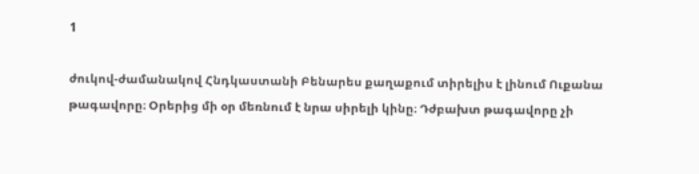1

ժուկով-ժամանակով Հնդկաստանի Բենարես քաղաքում տիրելիս է լինում Ուքանա թագավորը։ Օրերից մի օր մեռնում է նրա սիրելի կինը։ Դժբախտ թագավորը չի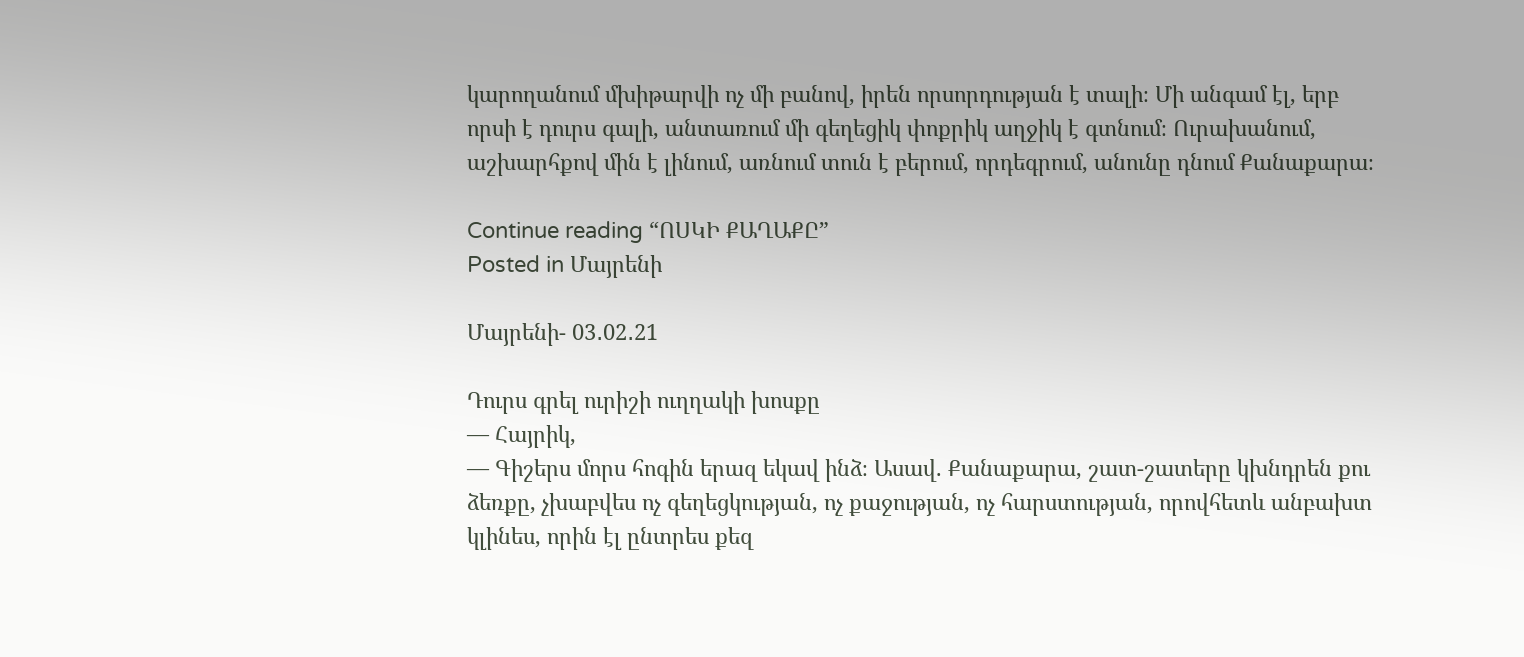կարողանում մխիթարվի ոչ մի բանով, իրեն որսորդության է տալի։ Մի անգամ էլ, երբ որսի է դուրս գալի, անտառում մի գեղեցիկ փոքրիկ աղջիկ է գտնում։ Ուրախանում, աշխարհքով մին է լինում, առնում տուն է բերում, որդեգրում, անունը դնում Քանաքարա։

Continue reading “ՈՍԿԻ ՔԱՂԱՔԸ”
Posted in Մայրենի

Մայրենի- 03․02․21

Դուրս գրել ուրիշի ուղղակի խոսքը
— Հայրիկ,
— Գիշերս մորս հոգին երազ եկավ ինձ։ Ասավ. Քանաքարա, շատ-շատերը կխնդրեն քու ձեռքը, չխաբվես ոչ գեղեցկության, ոչ քաջության, ոչ հարստության, որովհետև անբախտ կլինես, որին էլ ընտրես քեզ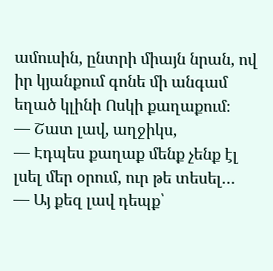ամուսին, ընտրի միայն նրան, ով իր կյանքում գոնե մի անգամ եղած կլինի Ոսկի քաղաքում։
— Շատ լավ, աղջիկս,
— Էդպես քաղաք մենք չենք էլ լսել մեր օրում, ուր թե տեսել…
— Այ քեզ լավ դեպք՝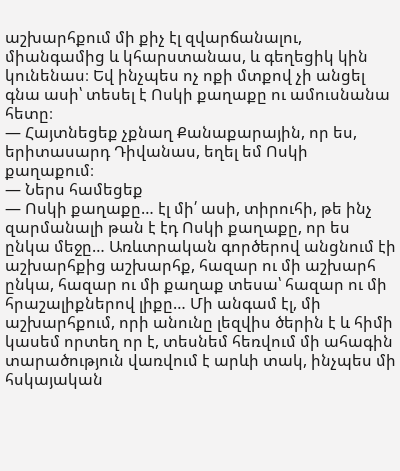աշխարհքում մի քիչ էլ զվարճանալու, միանգամից և կհարստանաս, և գեղեցիկ կին կունենաս։ Եվ ինչպես ոչ ոքի մտքով չի անցել գնա ասի՝ տեսել է Ոսկի քաղաքը ու ամուսնանա հետը։
— Հայտնեցեք չքնաղ Քանաքարային, որ ես, երիտասարդ Դիվանաս, եղել եմ Ոսկի քաղաքում։
— Ներս համեցեք
— Ոսկի քաղաքը… էլ մի՛ ասի, տիրուհի, թե ինչ զարմանալի թան է էդ Ոսկի քաղաքը, որ ես ընկա մեջը… Առևտրական գործերով անցնում էի աշխարհքից աշխարհք, հազար ու մի աշխարհ ընկա, հազար ու մի քաղաք տեսա՝ հազար ու մի հրաշալիքներով լիքը… Մի անգամ էլ, մի աշխարհքում, որի անունը լեզվիս ծերին է և հիմի կասեմ որտեղ որ է, տեսնեմ հեռվում մի ահագին տարածություն վառվում է արևի տակ, ինչպես մի հսկայական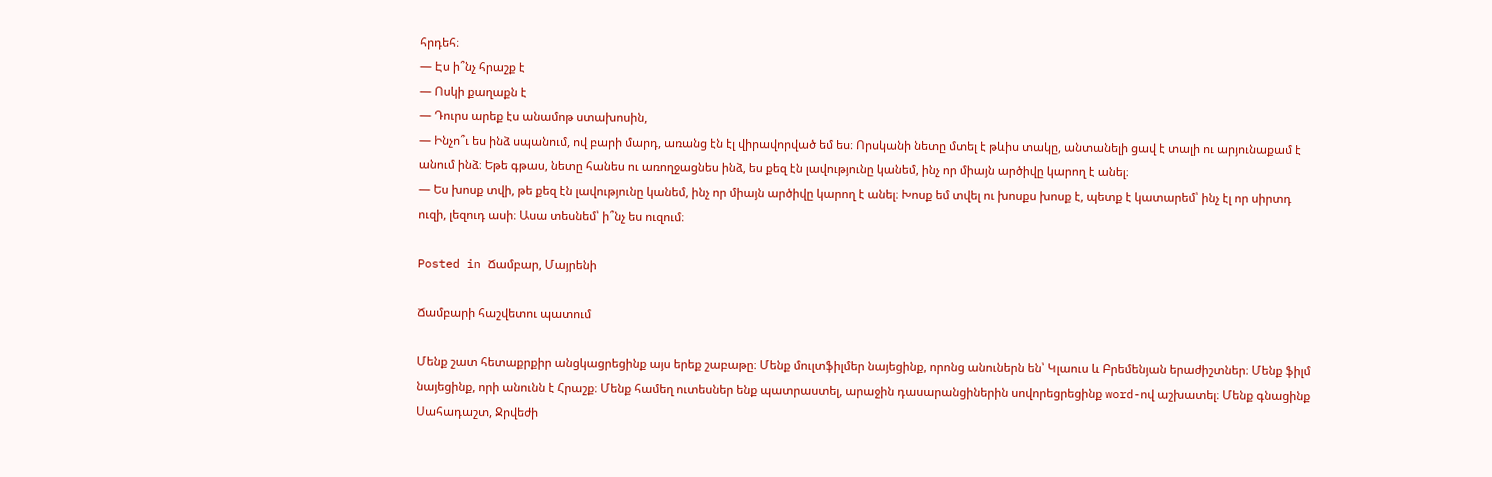հրդեհ։
— Էս ի՞նչ հրաշք է
— Ոսկի քաղաքն է
— Դուրս արեք էս անամոթ ստախոսին,
— Ինչո՞ւ ես ինձ սպանում, ով բարի մարդ, առանց էն էլ վիրավորված եմ ես։ Որսկանի նետը մտել է թևիս տակը, անտանելի ցավ է տալի ու արյունաքամ է անում ինձ։ Եթե գթաս, նետը հանես ու առողջացնես ինձ, ես քեզ էն լավությունը կանեմ, ինչ որ միայն արծիվը կարող է անել։
— Ես խոսք տվի, թե քեզ էն լավությունը կանեմ, ինչ որ միայն արծիվը կարող է անել։ Խոսք եմ տվել ու խոսքս խոսք է, պետք է կատարեմ՝ ինչ էլ որ սիրտդ ուզի, լեզուդ ասի։ Ասա տեսնեմ՝ ի՞նչ ես ուզում։

Posted in Ճամբար, Մայրենի

Ճամբարի հաշվետու պատում

Մենք շատ հետաքրքիր անցկացրեցինք այս երեք շաբաթը։ Մենք մուլտֆիլմեր նայեցինք, որոնց անուներն են՝ Կլաուս և Բրեմենյան երաժիշտներ։ Մենք ֆիլմ նայեցինք, որի անունն է Հրաշք։ Մենք համեղ ուտեսներ ենք պատրաստել, արաջին դասարանցիներին սովորեցրեցինք word-ով աշխատել։ Մենք գնացինք Սահադաշտ, Ջրվեժի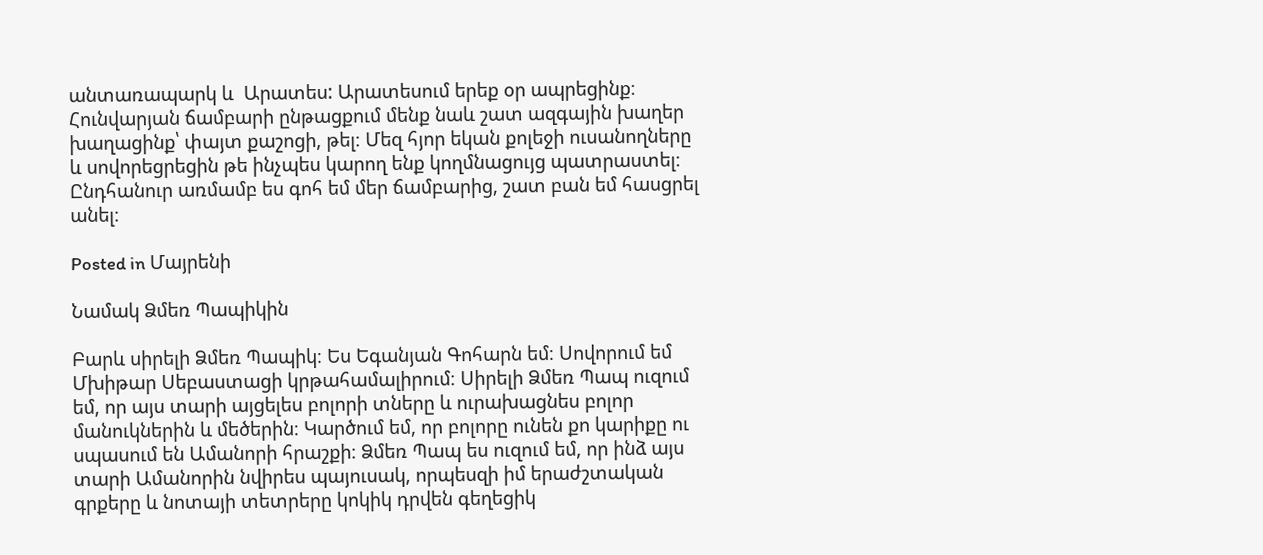անտառապարկ և  Արատես: Արատեսում երեք օր ապրեցինք։ Հունվարյան ճամբարի ընթացքում մենք նաև շատ ազգային խաղեր խաղացինք՝ փայտ քաշոցի, թել։ Մեզ հյոր եկան քոլեջի ուսանողները և սովորեցրեցին թե ինչպես կարող ենք կողմնացույց պատրաստել։ Ընդհանուր առմամբ ես գոհ եմ մեր ճամբարից, շատ բան եմ հասցրել անել։

Posted in Մայրենի

Նամակ Ձմեռ Պապիկին

Բարև սիրելի Ձմեռ Պապիկ։ Ես Եգանյան Գոհարն եմ։ Սովորում եմ Մխիթար Սեբաստացի կրթահամալիրում։ Սիրելի Ձմեռ Պապ ուզում եմ, որ այս տարի այցելես բոլորի տները և ուրախացնես բոլոր մանուկներին և մեծերին։ Կարծում եմ, որ բոլորը ունեն քո կարիքը ու սպասում են Ամանորի հրաշքի։ Ձմեռ Պապ ես ուզում եմ, որ ինձ այս տարի Ամանորին նվիրես պայուսակ, որպեսզի իմ երաժշտական գրքերը և նոտայի տետրերը կոկիկ դրվեն գեղեցիկ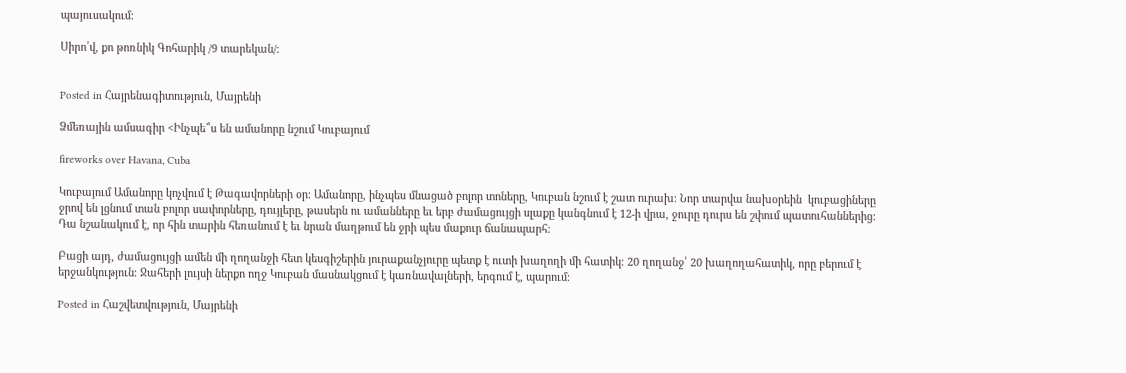պայուսակում։

Սիրո՛վ, քո թոռնիկ Գոհարիկ /9 տարեկան/։


Posted in Հայրենագիտություն, Մայրենի

Ձմեռային ամսագիր <Ինչպե՞ս են ամանորը նշում Կուբայում

fireworks over Havana, Cuba

Կուբայում Ամանորը կոչվում է Թագավորների օր։ Ամանորը, ինչպես մնացած բոլոր տոները, Կուբան նշում է շատ ուրախ։ Նոր տարվա նախօրեին  կուբացիները ջրով են լցնում տան բոլոր սափորները, դույլերը, թասերն ու ամանները եւ երբ ժամացույցի սլաքը կանգնում է 12-ի վրա, ջուրը դուրս են շփում պատուհաններից: Դա նշանակում է, որ հին տարին հեռանում է եւ նրան մաղթում են ջրի պես մաքուր ճանապարհ։

Բացի այդ, ժամացույցի ամեն մի ղողանջի հետ կեսգիշերին յուրաքանչյուրը պետք է ուտի խաղողի մի հատիկ։ 20 ղողանջ՝ 20 խաղողահատիկ, որը բերում է երջանկություն։ Ջահերի լույսի ներքո ողջ Կուբան մասնակցում է կառնավալների, երգում է, պարում։

Posted in Հաշվետվություն, Մայրենի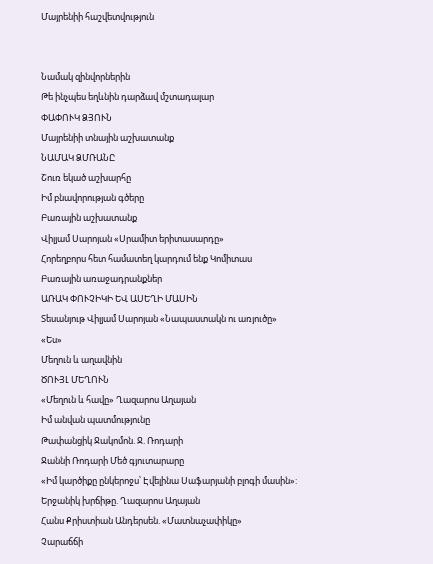Մայրենիի հաշվետվություն


Նամակ զինվորներին
Թե ինչպես եղևնին դարձավ մշտադալար
ՓԱՓՈՒԿ ՁՅՈՒՆ
Մայրենիի տնային աշխատանք
ՆԱՄԱԿ ՁՄՌԱՆԸ
Շուռ եկած աշխարհը
Իմ բնավորության գծերը
Բառային աշխատանք
Վիլյամ Սարոյան «Սրամիտ երիտասարդը»
Հորեղբորս հետ համատեղ կարդում ենք Կոմիտաս
Բառային առաջադրանքներ
ԱՌԱԿ ՓՈՒՉԻԿԻ ԵՎ ԱՍԵՂԻ ՄԱՍԻՆ
Տեսանյութ Վիլյամ Սարոյան «Նապաստակն ու առյուծը»
«Ես»
Մեղուն և աղավնին
ԾՈՒՅԼ ՄԵՂՈՒՆ
«Մեղուն և հավը» Ղազարոս Աղայան
Իմ անվան պատմությունը
Թափանցիկ Ջակոմոն. Ջ. Ռոդարի
Ջաննի Ռոդարի Մեծ գյուտարարը
«Իմ կարծիքը ընկերոջս՝ Էվելինա Սաֆարյանի բլոգի մասին»:
Երջանիկ խրճիթը. Ղազարոս Աղայան
Հանս Քրիստիան Անդերսեն. «Մատնաչափիկը»
Չարաճճի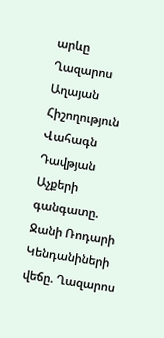արևը
Ղազարոս Աղայան Հիշողություն
Վահագն Դավթյան
Աչքերի գանգատը. Ջանի Ռոդարի
Կենդանիների վեճը. Ղազարոս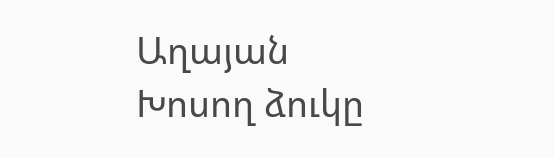Աղայան
Խոսող ձուկը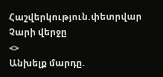Հաշվերկություն.փետրվար
Չարի վերջը
<>
Անխելք մարդը.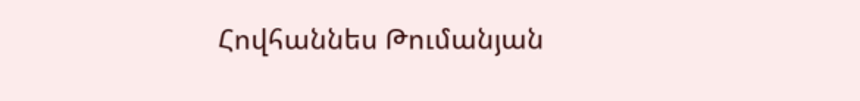Հովհաննես Թումանյան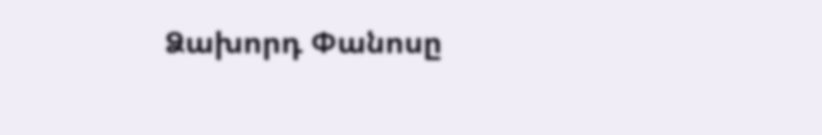Ձախորդ Փանոսը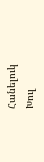Հանելուկ
Խուլ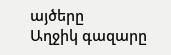այծերը
Աղջիկ գազարը